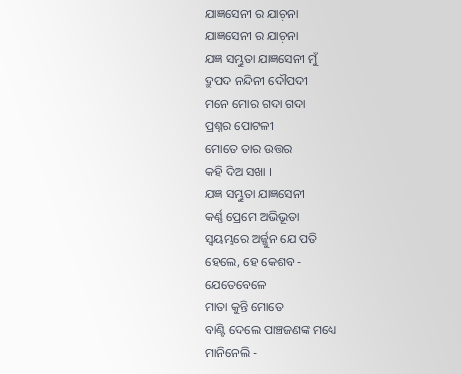ଯାଜ୍ଞସେନୀ ର ଯାଚ଼ନା
ଯାଜ୍ଞସେନୀ ର ଯାଚ଼ନା
ଯଜ୍ଞ ସମ୍ଭୁତା ଯାଜ୍ଞସେନୀ ମୁଁ
ଦ୍ରୁପଦ ନନ୍ଦିନୀ ଦୌପଦୀ
ମନେ ମୋର ଗଦା ଗଦା
ପ୍ରଶ୍ନର ପୋଟଳୀ
ମୋତେ ତାର ଉତ୍ତର
କହି ଦିଅ ସଖା ।
ଯଜ୍ଞ ସମ୍ଭୁତା ଯାଜ୍ଞସେନୀ
କର୍ଣ୍ଣ ପ୍ରେମେ ଅଭିଭୂତା
ସ୍ୱୟମ୍ଭରେ ଅର୍ଜ୍ଜୁନ ଯେ ପତି
ହେଲେ, ହେ କେଶବ -
ଯେତେବେଳେ
ମାତା କୁନ୍ତି ମୋତେ
ବାଣ୍ଟି ଦେଲେ ପାଞ୍ଚଜଣଙ୍କ ମଧ୍ୟେ
ମାନିନେଲି -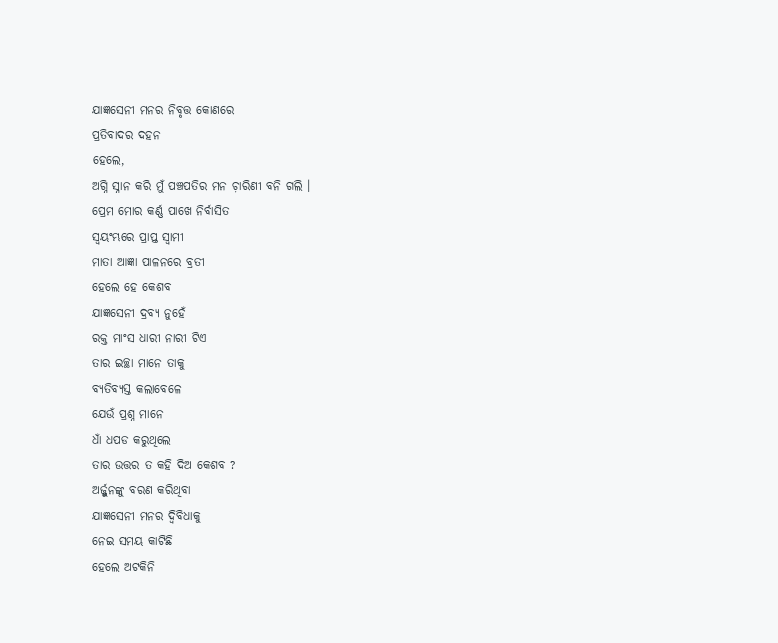ଯାଜ୍ଞସେନୀ ମନର ନିବୃତ୍ତ କୋଣରେ
ପ୍ରତିବାଦର ଦହନ
ହେଲେ,
ଅଗ୍ନି ସ୍ନାନ କରି ମୁଁ ପଞ୍ଚପତିର ମନ ଚ଼ାରିଣୀ ବନି ଗଲି ।
ପ୍ରେମ ମୋର କର୍ଣ୍ଣ ପାଖେ ନିର୍ବାସିତ
ସ୍ୱୟଂମ୍ଭରେ ପ୍ରାପ୍ତ ସ୍ୱାମୀ
ମାତା ଆଜ୍ଞା ପାଳନରେ ବ୍ରତୀ
ହେଲେ ହେ କେଶବ
ଯାଜ୍ଞସେନୀ ଦ୍ରବ୍ୟ ନୁହେଁ
ରକ୍ତ ମାଂସ ଧାରୀ ନାରୀ ଟିଏ
ତାର ଇଚ୍ଛା ମାନେ ତାକୁ
ବ୍ୟତିବ୍ୟସ୍ତ କଲାବେଳେ
ଯେଉଁ ପ୍ରଶ୍ନ ମାନେ
ଧାଁ ଧପଡ କରୁଥିଲେ
ତାର ଉତ୍ତର ତ କହି ଦିଅ କେଶବ ?
ଅର୍ଜ୍ଜୁନଙ୍କୁ ବରଣ କରିଥିବା
ଯାଜ୍ଞସେନୀ ମନର ଦ୍ୱିବିଧାକୁ
ନେଇ ସମୟ କାଟିଛି
ହେଲେ ଅଟକିନି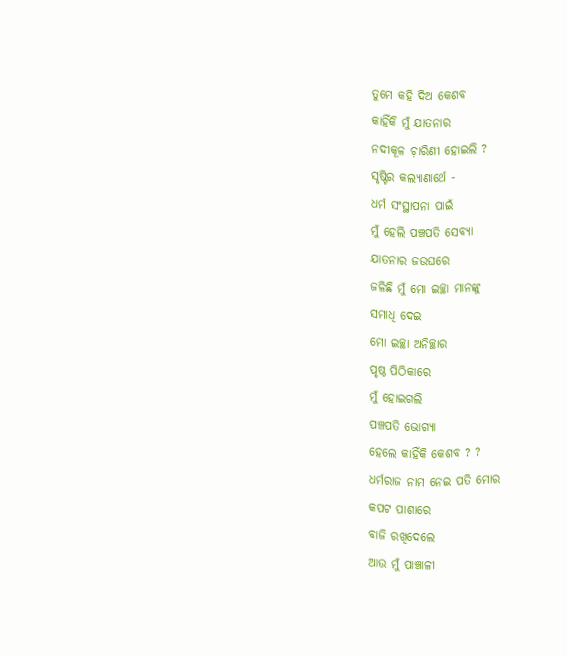ତୁମେ କହି ଦିଅ କେଶବ
କାହିଁକି ମୁଁ ଯାତନାର
ନଦୀକୂଳ ଚ଼ାରିଣୀ ହୋଇଲି ?
ସୃଷ୍ଟିର କଲ୍ୟାଣାର୍ଥେ -
ଧର୍ମ ସଂସ୍ଥାପନା ପାଇଁ
ମୁଁ ହେଲି ପଞ୍ଚପତି ସେବ୍ୟା
ଯାତନାର ଜଉଘରେ
ଜଳିଛି ମୁଁ ମୋ ଇଚ୍ଛା ମାନଙ୍କୁ
ସମାଧି ଦେଇ
ମୋ ଇଚ୍ଛା ଅନିଚ୍ଛାର
ପୃଷ୍ଠ ପିଠିକାରେ
ମୁଁ ହୋଇଗଲି
ପଞ୍ଚପତି ଭୋଗ୍ୟା
ହେଲେ କାହିଁକି କେଶବ ? ?
ଧର୍ମରାଜ ନାମ ନେଇ ପତି ମୋର
କପଟ ପାଶାରେ
ବାଜି ରଖିଦେଲେ
ଆଉ ମୁଁ ପାଞ୍ଚାଳୀ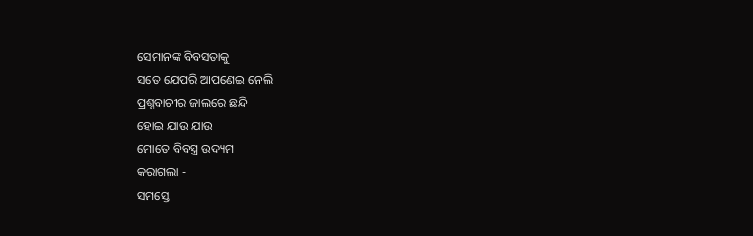ସେମାନଙ୍କ ବିବସତାକୁ
ସତେ ଯେପରି ଆପଣେଇ ନେଲି
ପ୍ରଶ୍ନବାଚୀର ଜାଲରେ ଛନ୍ଦି
ହୋଇ ଯାଉ ଯାଉ
ମୋତେ ବିବସ୍ତ୍ର ଉଦ୍ୟମ
କରାଗଲା -
ସମସ୍ତେ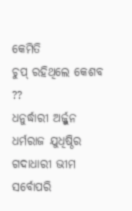କେମିତି
ଚୁପ୍ ରହିଥିଲେ କେଶବ ??
ଧନୁର୍ଦ୍ଧାରୀ ଅର୍ଜ୍ଜୁନ
ଧର୍ମରାଜ ଯୁଧିଷ୍ଠିର
ଗଦାଧାରୀ ଭୀମ
ସର୍ବୋପରି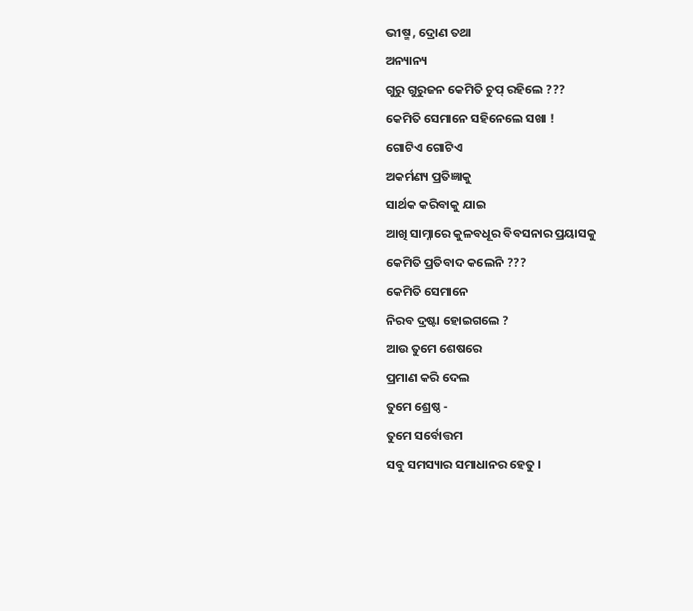ଭୀଷ୍ମ , ଦ୍ରୋଣ ତଥା
ଅନ୍ୟାନ୍ୟ
ଗୁରୁ ଗୁରୁଜନ କେମିତି ଚୁପ୍ ରହିଲେ ???
କେମିତି ସେମାନେ ସହିନେଲେ ସଖା !
ଗୋଟିଏ ଗୋଟିଏ
ଅକର୍ମଣ୍ୟ ପ୍ରତିଜ୍ଞାକୁ
ସାର୍ଥକ କରିବାକୁ ଯାଇ
ଆଖି ସାମ୍ନାରେ କୁଳବଧୂର ବିବସନାର ପ୍ରୟାସକୁ
କେମିତି ପ୍ରତିବାଦ କଲେନି ???
କେମିତି ସେମାନେ
ନିରବ ଦ୍ରଷ୍ଟା ହୋଇଗଲେ ?
ଆଉ ତୁମେ ଶେଷରେ
ପ୍ରମାଣ କରି ଦେଲ
ତୁମେ ଶ୍ରେଷ୍ଠ -
ତୁମେ ସର୍ବୋତ୍ତମ
ସବୁ ସମସ୍ୟାର ସମାଧାନର ହେତୁ ।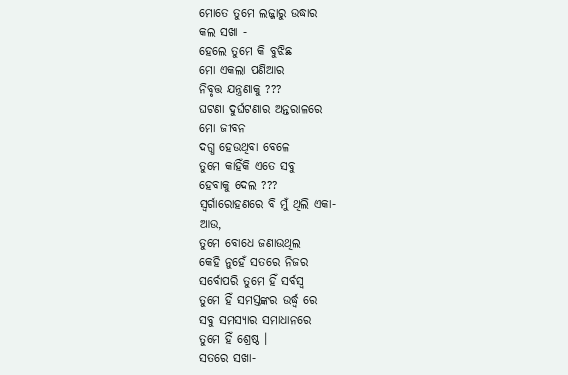ମୋତେ ତୁମେ ଲଜ୍ଜାରୁ ଉଦ୍ଧାର
କଲ ସଖା -
ହେଲେ ତୁମେ କି ବୁଝିଛ
ମୋ ଏକଲା ପଣିଆର
ନିବୃତ୍ତ ଯନ୍ତ୍ରଣାକୁ ???
ଘଟଣା ଦୁର୍ଘଟଣାର ଅନ୍ତରାଳରେ
ମୋ ଜୀବନ
ଦଗ୍ଧ ହେଉଥିବା ବେଳେ
ତୁମେ କାହିଁକି ଏତେ ସବୁ
ହେବାକୁ ଦେଲ ???
ସ୍ଵର୍ଗାରୋହଣରେ ବି ମୁଁ ଥିଲି ଏକା-
ଆଉ,
ତୁମେ ବୋଧେ ଜଣାଉଥିଲ
କେହି ନୁହେଁ ସତରେ ନିଜର
ସର୍ବୋପରି ତୁମେ ହିଁ ସର୍ବସ୍ଵ
ତୁମେ ହିଁ ସମସ୍ତଙ୍କର ଉର୍ଦ୍ଧ୍ଵ ରେ
ସବୁ ସମସ୍ୟାର ସମାଧାନରେ
ତୁମେ ହିଁ ଶ୍ରେଷ୍ଠ ।
ସତରେ ସଖା-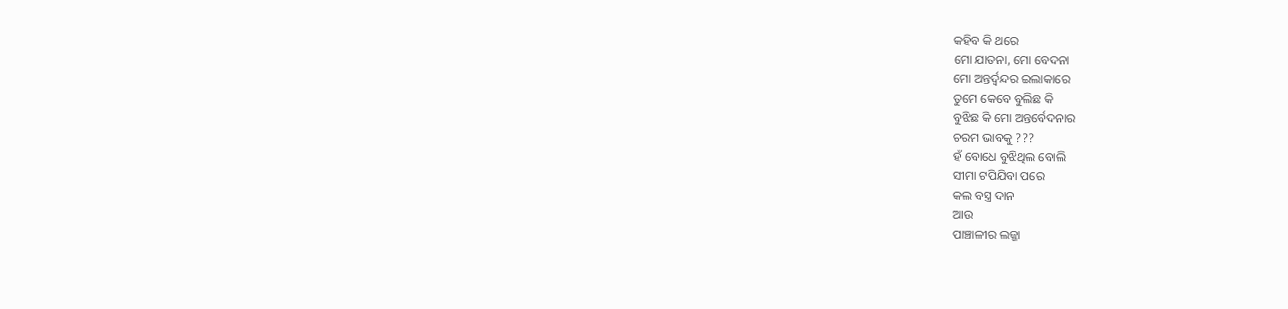କହିବ କି ଥରେ
ମୋ ଯାତନା, ମୋ ବେଦନା
ମୋ ଅନ୍ତର୍ଦ୍ବନ୍ଦର ଇଲାକାରେ
ତୁମେ କେବେ ବୁଲିଛ କି
ବୁଝିଛ କି ମୋ ଅନ୍ତର୍ବେଦନାର
ଚରମ ଭାବକୁ ???
ହଁ ବୋଧେ ବୁଝିଥିଲ ବୋଲି
ସୀମା ଟପିଯିବା ପରେ
କଲ ବସ୍ତ୍ର ଦାନ
ଆଉ
ପାଞ୍ଚାଳୀର ଲଜ୍ଜା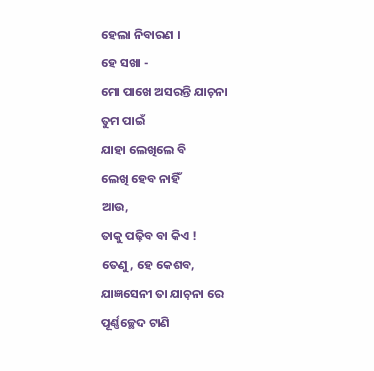ହେଲା ନିବାରଣ ।
ହେ ସଖା -
ମୋ ପାଖେ ଅସରନ୍ତି ଯାଚ଼ନା
ତୁମ ପାଇଁ
ଯାହା ଲେଖିଲେ ବି
ଲେଖି ହେବ ନାହିଁ
ଆଉ,
ତାକୁ ପଢ଼ିବ ବା କିଏ !
ତେଣୁ, ହେ କେଶବ,
ଯାଜ୍ଞସେନୀ ତା ଯାଚ଼ନା ରେ
ପୂର୍ଣ୍ଣଚ୍ଛେଦ ଟାଣି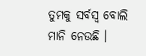ତୁମକୁ ସର୍ବସ୍ବ ବୋଲି ମାନି ନେଉଛି ।